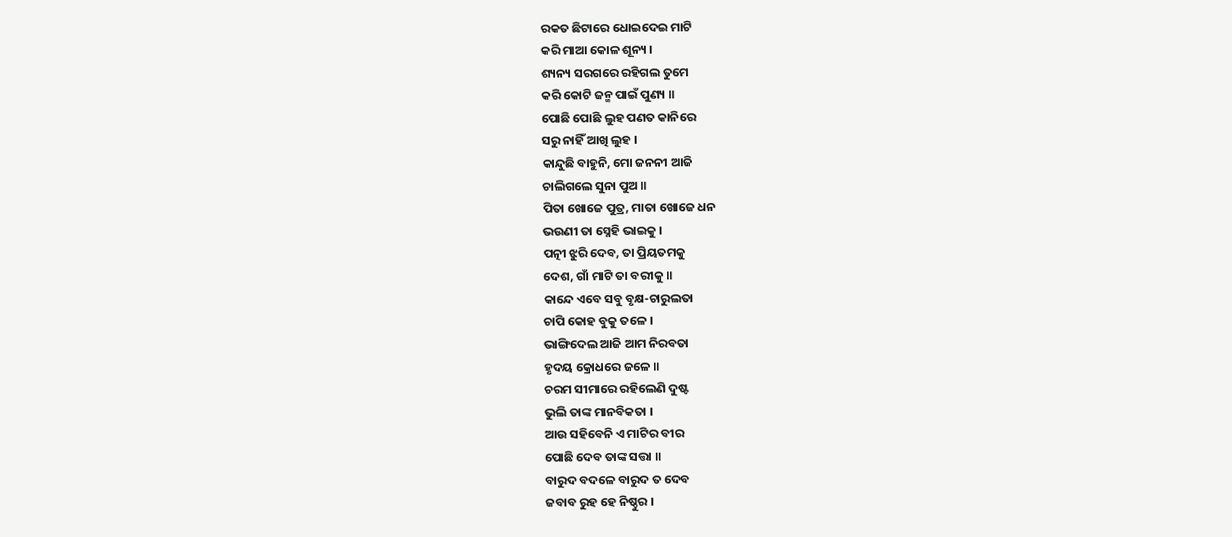ରକତ ଛିଟାରେ ଧୋଇଦେଇ ମାଟି
କରି ମାଆ କୋଳ ଶୂନ୍ୟ ।
ଶ୍ୟନ୍ୟ ସରଗରେ ରହିଗଲ ତୁମେ
କରି କୋଟି ଜନ୍ମ ପାଇଁ ପୁଣ୍ୟ ॥
ପୋଛି ପୋଛି ଲୁହ ପଣତ କାନିରେ
ସରୁ ନାହିଁ ଆଖି ଲୁହ ।
କାନ୍ଦୁଛି ବାହୁନି, ମୋ ଜନନୀ ଆଜି
ଚାଲିଗଲେ ସୁନା ପୁଅ ॥
ପିତା ଖୋଜେ ପୁତ୍ର, ମାତା ଖୋଜେ ଧନ
ଭଉଣୀ ତା ସ୍ନେହି ଭାଇକୁ ।
ପତ୍ନୀ ଝୁରି ଦେବ, ତା ପ୍ରିୟତମକୁ
ଦେଶ, ଗାଁ ମାଟି ତା ବରୀକୁ ॥
କାନ୍ଦେ ଏବେ ସବୁ ବୃକ୍ଷ-ଚାରୁଲତା
ଚାପି କୋହ ବୁକୁ ତଳେ ।
ଭାଙ୍ଗିଦେଲ ଆଜି ଆମ ନିରବତା
ହୃଦୟ କ୍ରୋଧରେ ଜଳେ ॥
ଚରମ ସୀମାରେ ରହିଲେଣି ଦୁଷ୍ଟ
ଭୁଲି ତାଙ୍କ ମାନବିକତା ।
ଆଉ ସହିବେନି ଏ ମାଟିର ବୀର
ପୋଛି ଦେବ ତାଙ୍କ ସତ୍ତା ॥
ବାରୁଦ ବଦଳେ ବାରୁଦ ତ ଦେବ
ଜବାବ ରୁହ ହେ ନିଷ୍ଠୁର ।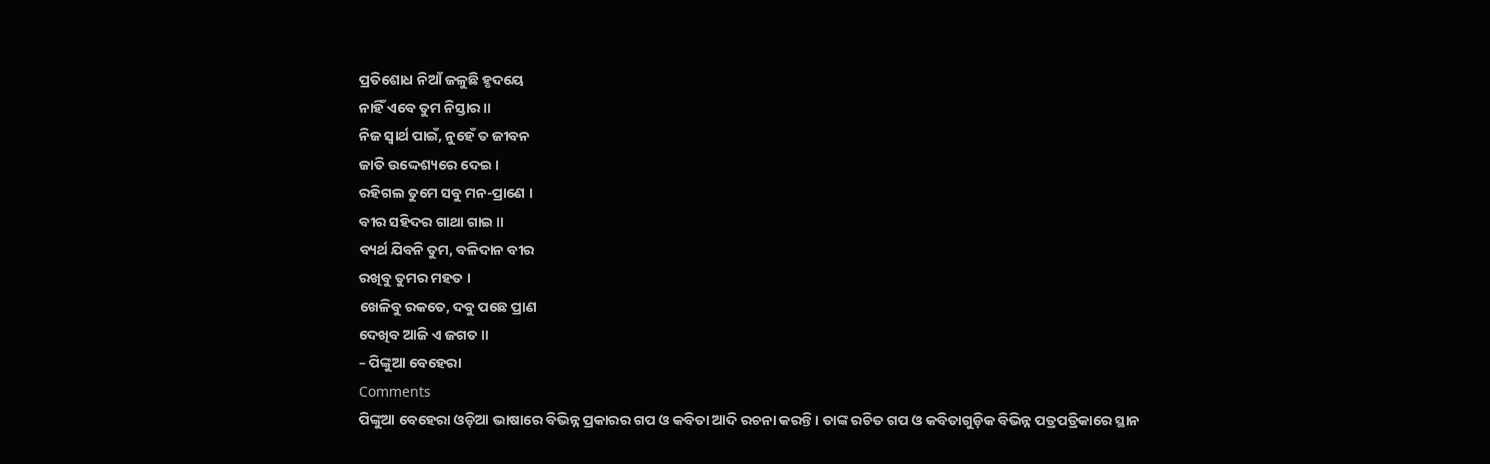ପ୍ରତିଶୋଧ ନିଆଁ ଜଳୁଛି ହୃଦୟେ
ନାହିଁ ଏବେ ତୁମ ନିସ୍ତାର ॥
ନିଜ ସ୍ୱାର୍ଥ ପାଇଁ, ନୁହେଁ ତ ଜୀବନ
ଜାତି ଉଦ୍ଦେଶ୍ୟରେ ଦେଇ ।
ରହିଗଲ ତୁମେ ସବୁ ମନ-ପ୍ରାଣେ ।
ବୀର ସହିଦର ଗାଥା ଗାଇ ॥
ବ୍ୟର୍ଥ ଯିବନି ତୁମ, ବଳିଦାନ ବୀର
ରଖିବୁ ତୁମର ମହତ ।
ଖେଳିବୁ ରକତେ, ଦବୁ ପଛେ ପ୍ରାଣ
ଦେଖିବ ଆଜି ଏ ଜଗତ ॥
– ପିଙ୍କୁଆ ବେହେରା
Comments
ପିଙ୍କୁଆ ବେହେରା ଓଡ଼ିଆ ଭାଷାରେ ବିଭିନ୍ନ ପ୍ରକାରର ଗପ ଓ କବିତା ଆଦି ରଚନା କରନ୍ତି । ତାଙ୍କ ରଚିତ ଗପ ଓ କବିତାଗୁଡ଼ିକ ବିଭିନ୍ନ ପତ୍ରପତ୍ରିକାରେ ସ୍ଥାନ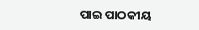ପାଇ ପାଠକୀୟ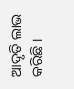ଆଦୃତି ଲାଭ କରିଛି ।